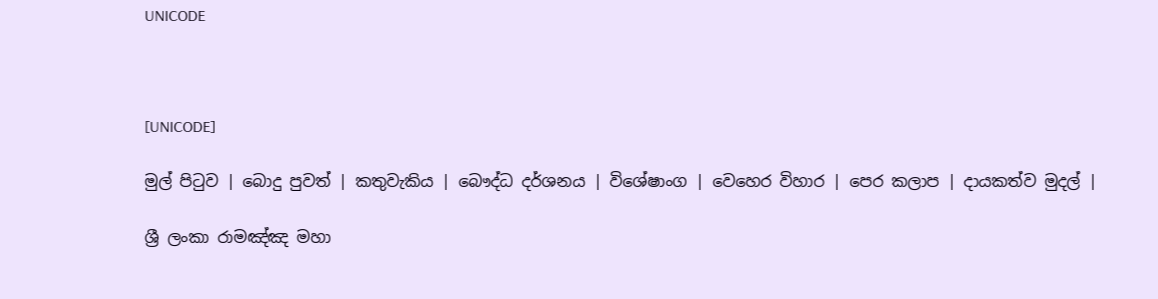UNICODE



[UNICODE]

මුල් පිටුව | බොදු පුවත් | කතුවැකිය | බෞද්ධ දර්ශනය | විශේෂාංග | වෙහෙර විහාර | පෙර කලාප | දායකත්ව මුදල් |

ශ්‍රී ලංකා රාමඤ්ඤ මහා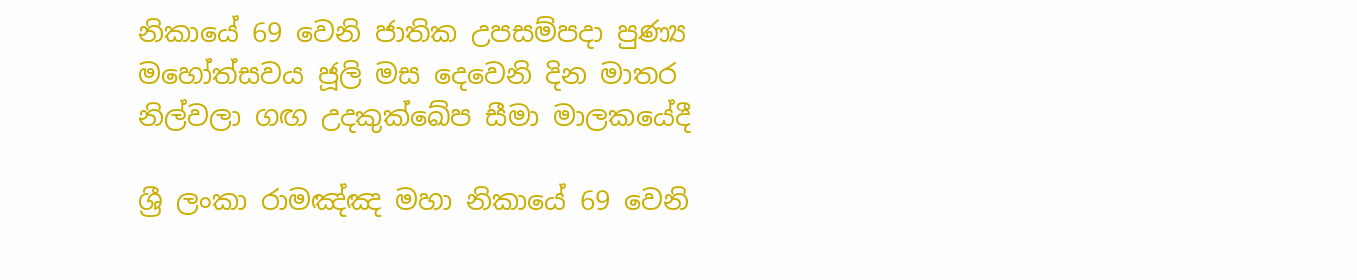නිකායේ 69 වෙනි ජාතික උපසම්පදා පුණ්‍ය මහෝත්සවය ජූලි මස දෙවෙනි දින මාතර නිල්වලා ගඟ උදකුක්ඛේප සීමා මාලකයේදී

ශ්‍රී ලංකා රාමඤ්ඤ මහා නිකායේ 69 වෙනි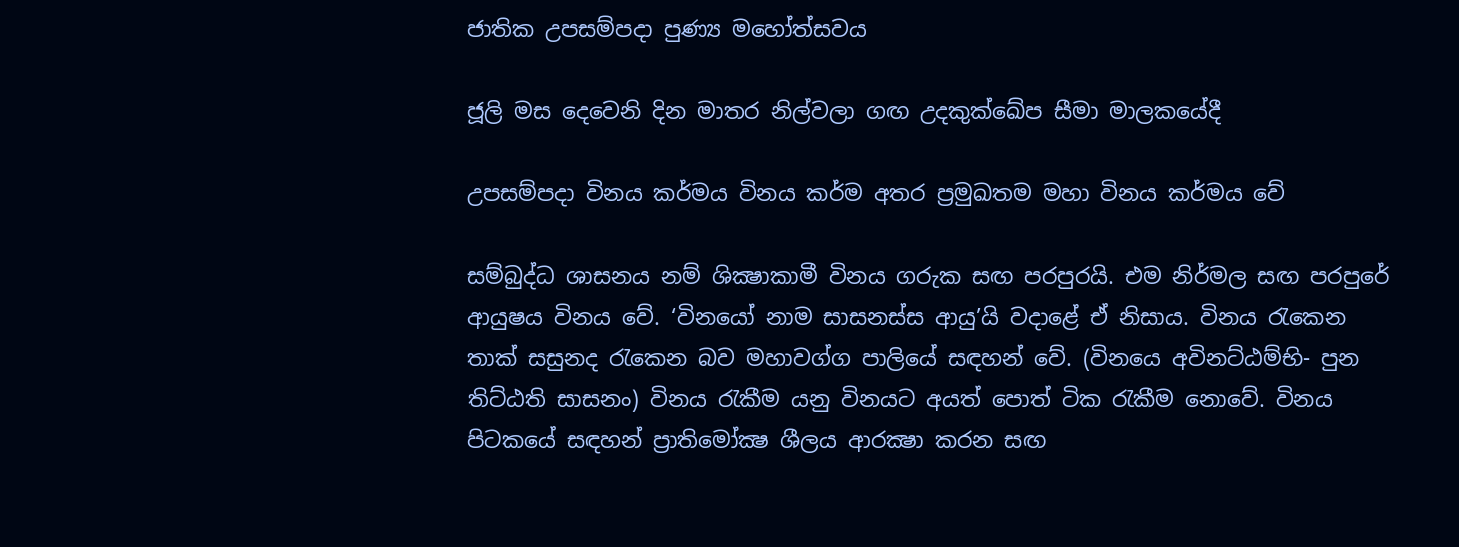ජාතික උපසම්පදා පුණ්‍ය මහෝත්සවය

ජූලි මස දෙවෙනි දින මාතර නිල්වලා ගඟ උදකුක්ඛේප සීමා මාලකයේදී

උපසම්පදා විනය කර්මය විනය කර්ම අතර ප්‍රමුඛතම මහා විනය කර්මය වේ

සම්බුද්ධ ශාසනය නම් ශික්‍ෂාකාමී විනය ගරුක සඟ පරපුරයි. එම නිර්මල සඟ පරපුරේ ආයුෂය විනය වේ. ‘විනයෝ නාම සාසනස්ස ආයු’යි වදාළේ ඒ නිසාය. විනය රැකෙන තාක් සසුනද රැකෙන බව මහාවග්ග පාලියේ සඳහන් වේ. (විනයෙ අවිනට්ඨම්භි- පුන තිට්ඨති සාසනං) විනය රැකීම යනු විනයට අයත් පොත් ටික රැකීම නොවේ. විනය පිටකයේ සඳහන් ප්‍රාතිමෝක්‍ෂ ශීලය ආරක්‍ෂා කරන සඟ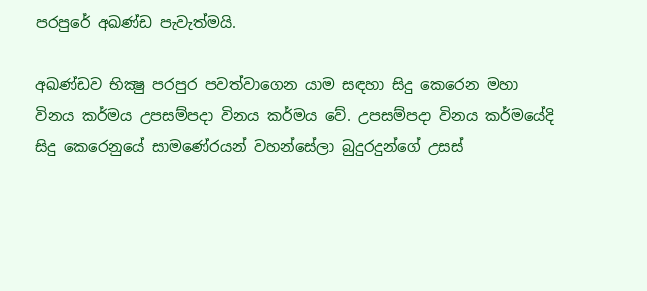පරපුරේ අඛණ්ඩ පැවැත්මයි.

අඛණ්ඩව භික්‍ෂු පරපුර පවත්වාගෙන යාම සඳහා සිදු කෙරෙන මහා විනය කර්මය උපසම්පදා විනය කර්මය වේ. උපසම්පදා විනය කර්මයේදි සිදු කෙරෙනුයේ සාමණේරයන් වහන්සේලා බුදුරදුන්ගේ උසස්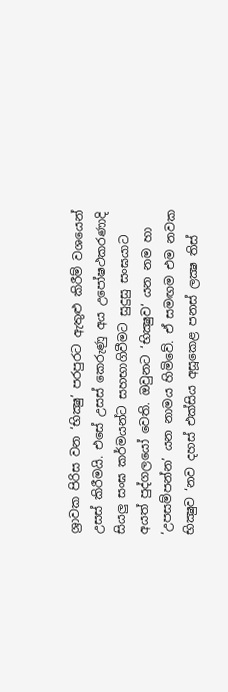ශ්‍රාවක පිරිස වන ‘භික්‍ෂු’ පරපුරට ඇතුළු කිරීම් වශයෙන් උසස් කිරීමයි. එසේ උසස් කෙරුණු අය උපෝෂථකරණාදි සියලු සංඝ කර්මයන්ට සහභාගිවීමට සුදුසු සංඝයාට අයත් පුද්ගලයෝ වෙති. ඔවුනට ‘භික්‍ෂුව‘ යන නම හා ‘උපසම්පන්න’ යන නාමය හිමිවේ. ඒ සමඟම එම නවක භික්‍ෂුව ‘නව දහස් එක්සිය අසූකෙළ පනස් ලක්‍ෂ තිස්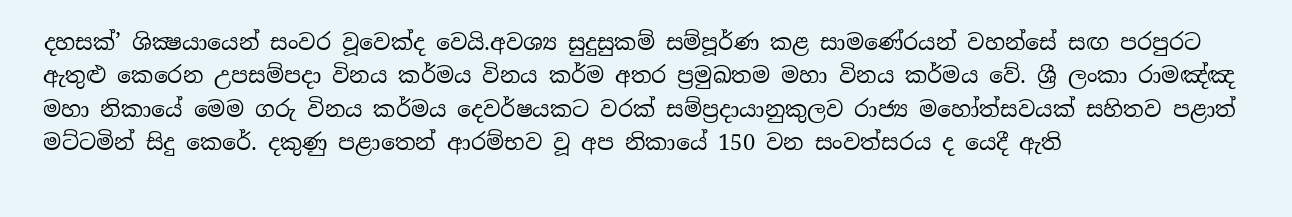දහසක්’ ශික්‍ෂයායෙන් සංවර වූවෙක්ද වෙයි.අවශ්‍ය සුදුසුකම් සම්පූර්ණ කළ සාමණේරයන් වහන්සේ සඟ පරපුරට ඇතුළු කෙරෙන උපසම්පදා විනය කර්මය විනය කර්ම අතර ප්‍රමුඛතම මහා විනය කර්මය වේ. ශ්‍රී ලංකා රාමඤ්ඤ මහා නිකායේ මෙම ගරු විනය කර්මය දෙවර්ෂයකට වරක් සම්ප්‍රදායානුකුලව රාජ්‍ය මහෝත්සවයක් සහිතව පළාත් මට්ටමින් සිදු කෙරේ. දකුණු පළාතෙන් ආරම්භව වූ අප නිකායේ 150 වන සංවත්සරය ද යෙදී ඇති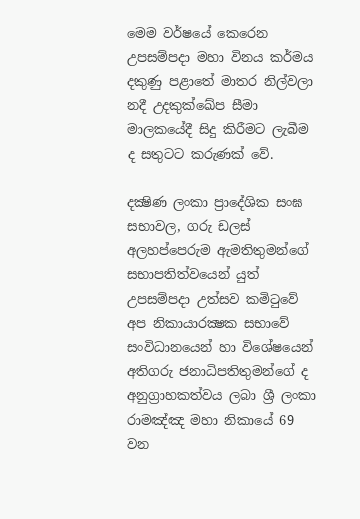මෙම වර්ෂයේ කෙරෙන උපසම්පදා මහා විනය කර්මය දකුණු පළාතේ මාතර නිල්වලා නදී උදකුක්ඛේප සීමා මාලකයේදී සිදු කිරීමට ලැබීම ද සතුටට කරුණක් වේ.

දක්‍ෂිණ ලංකා ප්‍රාදේශික සංඝ සභාවල, ගරු ඩලස් අලහප්පෙරුම ඇමතිතුමන්ගේ සභාපතිත්වයෙන් යුත් උපසම්පදා උත්සව කමිටුවේ අප නිකායාරක්‍ෂක සභාවේ සංවිධානයෙන් හා විශේෂයෙන් අතිගරු ජනාධිපතිතුමන්ගේ ද අනුග්‍රාහකත්වය ලබා ශ්‍රී ලංකා රාමඤ්ඤ මහා නිකායේ 69 වන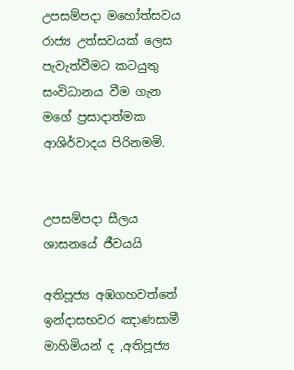උපසම්පදා මහෝත්සවය රාජ්‍ය උත්සවයක් ලෙස පැවැත්වීමට කටයුතු සංවිධානය වීම ගැන මගේ ප්‍රසාදාත්මක ආශිර්වාදය පිරිනමමි.


උපසම්පදා සීලය ශාසනයේ ජීවයයි

අතිපූජ්‍ය අඹගහවත්තේ ඉන්දාසභවර ඤාණසාමී මාහිමියන් ද ,අතිපූජ්‍ය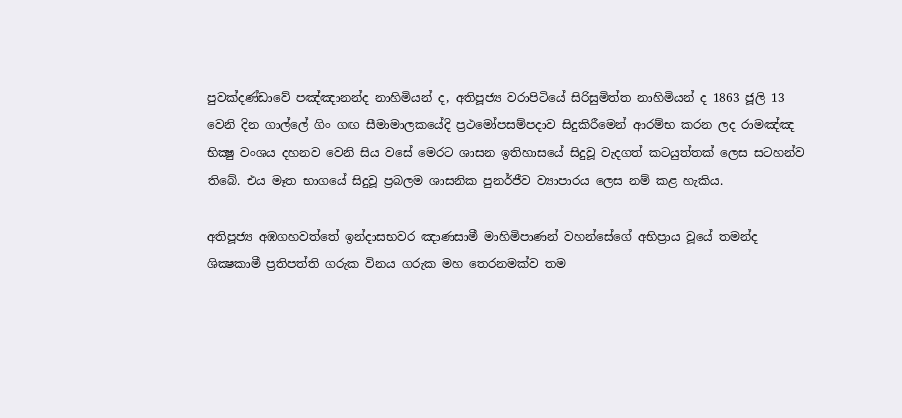පුවක්දණ්ඩාවේ පඤ්ඤානන්ද නාහිමියන් ද, අතිපූජ්‍ය වරාපිටියේ සිරිසුමිත්ත නාහිමියන් ද 1863 ජූලි 13 වෙනි දින ගාල්ලේ ගිං ගඟ සීමාමාලකයේදි ප්‍රථමෝපසම්පදාව සිදුකිරීමෙන් ආරම්භ කරන ලද රාමඤ්ඤ භික්‍ෂු වංශය දහනව වෙනි සිය වසේ මෙරට ශාසන ඉතිහාසයේ සිදුවූ වැදගත් කටයුත්තක් ලෙස සටහන්ව තිබේ. එය මෑත භාගයේ සිදුවූ ප්‍රබලම ශාසනික පුනර්ජීව ව්‍යාපාරය ලෙස නම් කළ හැකිය.

අතිපූජ්‍ය අඹගහවත්තේ ඉන්දාසභවර ඤාණසාමී මාහිමිපාණන් වහන්සේගේ අභිප්‍රාය වූයේ තමන්ද ශික්‍ෂකාමී ප්‍රතිපත්ති ගරුක විනය ගරුක මහ තෙරනමක්ව තම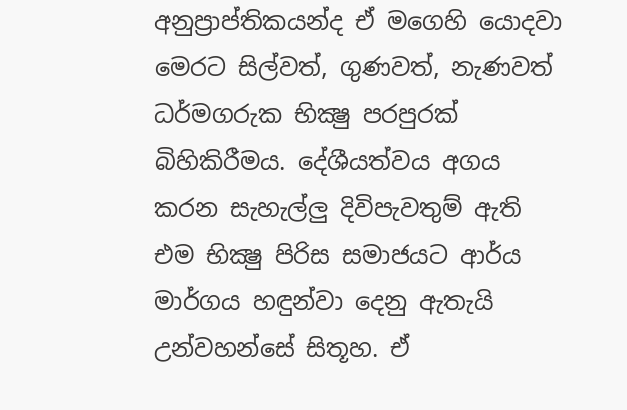අනුප්‍රාප්තිකයන්ද ඒ මගෙහි යොදවා මෙරට සිල්වත්, ගුණවත්, නැණවත් ධර්මගරුක භික්‍ෂු පරපුරක් බිහිකිරීමය. දේශීයත්වය අගය කරන සැහැල්ලු දිවිපැවතුම් ඇති එම භික්‍ෂු පිරිස සමාජයට ආර්ය මාර්ගය හඳුන්වා දෙනු ඇතැයි උන්වහන්සේ සිතූහ. ඒ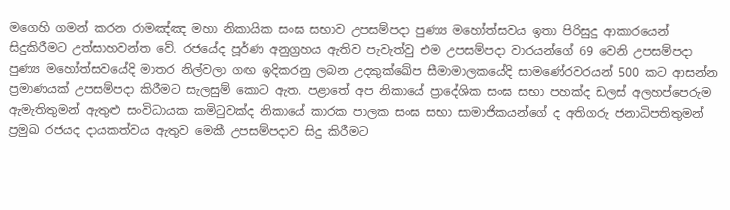මගෙහි ගමන් කරන රාමඤ්ඤ මහා නිකායික සංඝ සභාව උපසම්පදා පුණ්‍ය මහෝත්සවය ඉතා පිරිසුදු ආකාරයෙන් සිදුකිරීමට උත්සාහවන්ත වේ. රජයේද පූර්ණ අනුග්‍රහය ඇතිව පැවැත්වු එම උපසම්පදා වාරයන්ගේ 69 වෙනි උපසම්පදා පුණ්‍ය මහෝත්සවයේදි මාතර නිල්වලා ගඟ ඉදිකරනු ලබන උදකුක්ඛේප සීමාමාලකයේදි සාමණේරවරයන් 500 කට ආසන්න ප්‍රමාණයක් උපසම්පදා කිරීමට සැලසුම් කොට ඇත. පළාතේ අප නිකායේ ප්‍රාදේශික සංඝ සභා පහක්ද ඩලස් අලහප්පෙරුම ඇමැතිතුමන් ඇතුළු සංවිධායක කමිටුවක්ද නිකායේ කාරක පාලක සංඝ සභා සාමාජිකයන්ගේ ද අතිගරු ජනාධිපතිතුමන් ප්‍රමුඛ රජයද දායකත්වය ඇතුව මෙකී උපසම්පදාව සිදු කිරීමට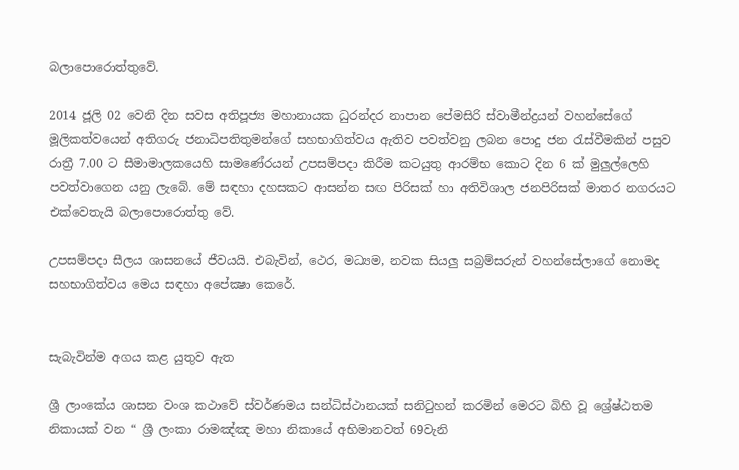බලාපොරොත්තුවේ.

2014 ජූලි 02 වෙනි දින සවස අතිපූජ්‍ය මහානායක ධුරන්දර නාපාන පේමසිරි ස්වාමීන්ද්‍රයන් වහන්සේගේ මූලිකත්වයෙන් අතිගරු ජනාධිපතිතුමන්ගේ සහභාගිත්වය ඇතිව පවත්වනු ලබන පොදු ජන රැස්වීමකින් පසුව රාත්‍රී 7.00 ට සීමාමාලකයෙහි සාමණේරයන් උපසම්පදා කිරීම කටයුතු ආරම්භ කොට දින 6 ක් මුලුල්ලෙහි පවත්වාගෙන යනු ලැබේ. මේ සඳහා දහසකට ආසන්න සඟ පිරිසක් හා අතිවිශාල ජනපිරිසක් මාතර නගරයට එක්වෙතැයි බලාපොරොත්තු වේ.

උපසම්පදා සීලය ශාසනයේ ජීවයයි. එබැවින්, ථෙර, මධ්‍යම, නවක සියලු සබ්‍රම්සරුන් වහන්සේලාගේ නොමද සහභාගිත්වය මෙය සඳහා අපේක්‍ෂා කෙරේ.


සැබැවින්ම අගය කළ යුතුව ඇත

ශ්‍රී ලාංකේය ශාසන වංශ කථාවේ ස්වර්ණමය සන්ධිස්ථානයක් සනිටුහන් කරමින් මෙරට බිහි වූ ශ්‍රේෂ්ඨතම නිකායක් වන “ ශ්‍රී ලංකා රාමඤ්ඤ මහා නිකායේ අභිමානවත් 69වැනි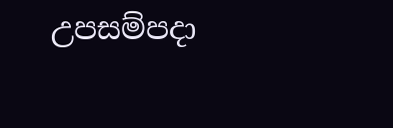උපසම්පදා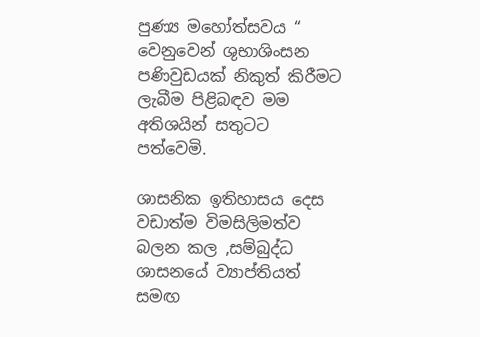පුණ්‍ය මහෝත්සවය “ වෙනුවෙන් ශුභාශිංසන පණිවුඩයක් නිකුත් කිරීමට ලැබීම පිළිබඳව මම අතිශයින් සතුටට පත්වෙමි.

ශාසනික ඉතිහාසය දෙස වඩාත්ම විමසිලිමත්ව බලන කල ,සම්බුද්ධ ශාසනයේ ව්‍යාප්තියත් සමඟ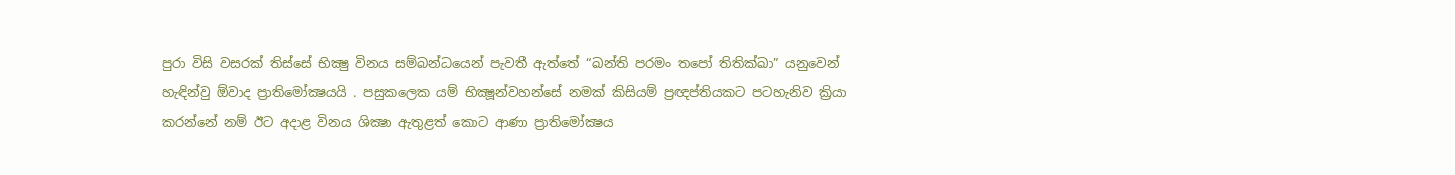පුරා විසි වසරක් තිස්සේ භික්‍ෂු විනය සම්බන්ධයෙන් පැවතී ඇත්තේ “ඛන්ති පරමං තපෝ තිතික්‍ඛා” යනුවෙන් හැඳින්වු ඕවාද ප්‍රාතිමෝක්‍ෂයයි . පසුකලෙක යම් භික්‍ෂූන්වහන්සේ නමක් කිසියම් ප්‍රඥප්තියකට පටහැනිව ක්‍රියා කරන්නේ නම් ඊට අදාළ විනය ශික්‍ෂා ඇතුළත් කොට ආණා ප්‍රාතිමෝක්‍ෂය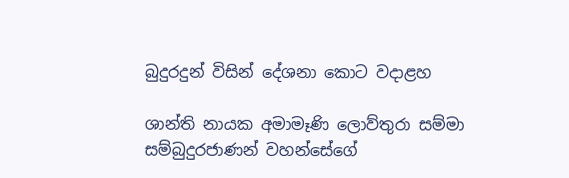බුදුරදුන් විසින් දේශනා කොට වදාළහ

ශාන්ති නායක අමාමෑණි ලොව්තුරා සම්මා සම්බුදුරජාණන් වහන්සේගේ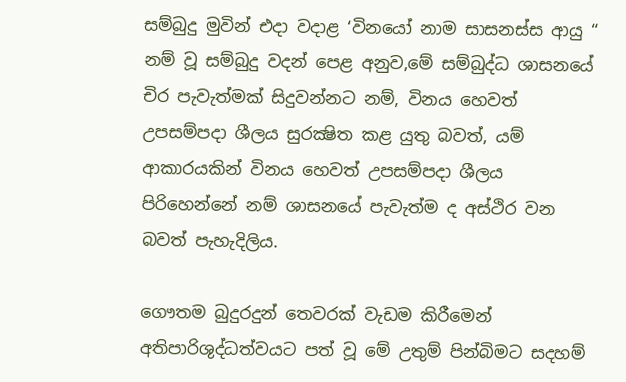සම්බුදු මුවින් එදා වදාළ ‘විනයෝ නාම සාසනස්ස ආයු “ නම් වූ සම්බුදු වදන් පෙළ අනුව,මේ සම්බුද්ධ ශාසනයේ චිර පැවැත්මක් සිදුවන්නට නම්, විනය හෙවත් උපසම්පදා ශීලය සුරක්‍ෂිත කළ යුතු බවත්, යම් ආකාරයකින් විනය හෙවත් උපසම්පදා ශීලය පිරිහෙන්නේ නම් ශාසනයේ පැවැත්ම ද අස්ථිර වන බවත් පැහැදිලිය.

ගෞතම බුදුරදුන් තෙවරක් වැඩම කිරීමෙන් අතිපාරිශුද්ධත්වයට පත් වූ මේ උතුම් පින්බිමට සදහම්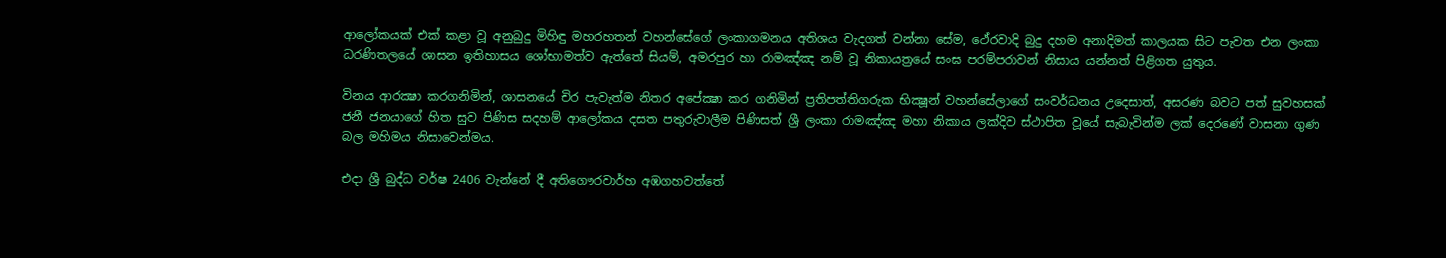ආලෝකයක් එක් කළා වූ අනුබුදු මිහිඳු මහරහතන් වහන්සේගේ ලංකාගමනය අතිශය වැදගත් වන්නා සේම, ථේරවාදි බුදු දහම අනාදිමත් කාලයක සිට පැවත එන ලංකා ධරණිතලයේ ශාසන ඉතිහාසය ශෝභාමත්ව ඇත්තේ සියම්, අමරපුර හා රාමඤ්ඤ නම් වූ නිකායත්‍රයේ සංඝ පරම්පරාවන් නිසාය යන්නත් පිළිගත යුතුය.

විනය ආරක්‍ෂා කරගනිමින්, ශාසනයේ චිර පැවැත්ම නිතර අපේක්‍ෂා කර ගනිමින් ප්‍රතිපත්තිගරුක භික්‍ෂූන් වහන්සේලාගේ සංවර්ධනය උදෙසාත්, අසරණ බවට පත් සුවහසක් ජනී ජනයාගේ හිත සුව පිණිස සදහම් ආලෝකය දසත පතුරුවාලීම පිණිසත් ශ්‍රී ලංකා රාමඤ්ඤ මහා නිකාය ලක්දිව ස්ථාපිත වූයේ සැබැවින්ම ලක් දෙරණේ වාසනා ගුණ බල මහිමය නිසාවෙන්මය.

එදා ශ්‍රී බුද්ධ වර්ෂ 2406 වැන්නේ දී අතිගෞරවාර්හ අඹගහවත්තේ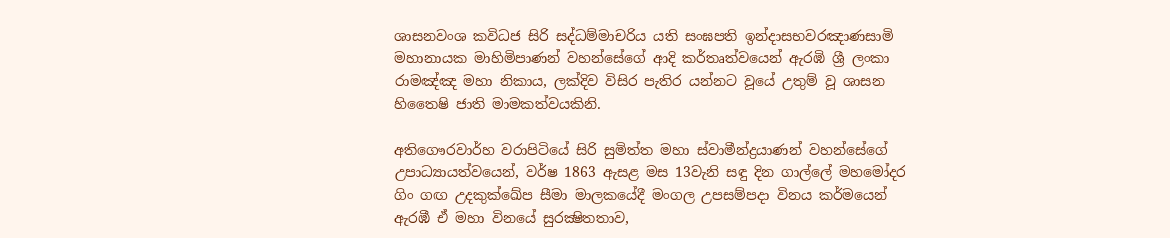ශාසනවංශ කවිධජ සිරි සද්ධම්මාචරිය යති සංඝපති ඉන්දාසභවරඤාණසාමි මහානායක මාහිමිපාණන් වහන්සේගේ ආදි කර්තෘත්වයෙන් ඇරඹි ශ්‍රී ලංකා රාමඤ්ඤ මහා නිකාය, ලක්දිව විසිර පැතිර යන්නට වූයේ උතුම් වූ ශාසන හිතෛෂි ජාති මාමකත්වයකිනි.

අතිගෞරවාර්හ වරාපිටියේ සිරි සුමිත්ත මහා ස්වාමීන්ද්‍රයාණන් වහන්සේගේ උපාධ්‍යායත්වයෙන්, වර්ෂ 1863 ඇසළ මස 13වැනි සඳු දින ගාල්ලේ මහමෝදර ගිං ගඟ උදකුක්ඛේප සීමා මාලකයේදී මංගල උපසම්පදා විනය කර්මයෙන් ඇරඹී ඒ මහා විනයේ සුරක්‍ෂිතතාව,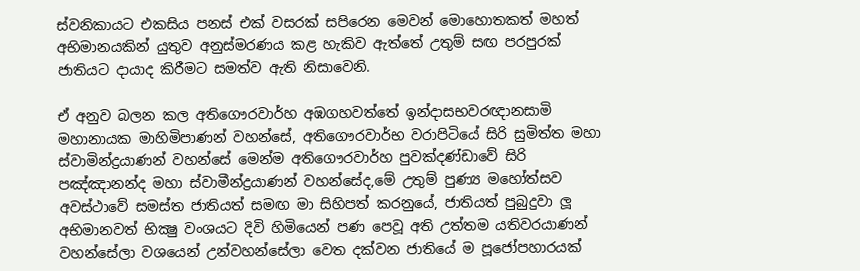ස්වනිකායට එකසිය පනස් එක් වසරක් සපිරෙන මෙවන් මොහොතකත් මහත් අභිමානයකින් යුතුව අනුස්මරණය කළ හැකිව ඇත්තේ උතුම් සඟ පරපුරක් ජාතියට දායාද කිරීමට සමත්ව ඇති නිසාවෙනි.

ඒ අනුව බලන කල අතිගෞරවාර්හ අඹගහවත්තේ ඉන්දාසභවරඥානසාමි මහානායක මාහිමිපාණන් වහන්සේ, අතිගෞරවාර්භ වරාපිටියේ සිරි සුමිත්ත මහා ස්වාමින්ද්‍රයාණන් වහන්සේ මෙන්ම අතිගෞරවාර්හ පුවක්දණ්ඩාවේ සිරි පඤ්ඤානන්ද මහා ස්වාමීන්ද්‍රයාණන් වහන්සේද,මේ උතුම් පුණ්‍ය මහෝත්සව අවස්ථාවේ සමස්ත ජාතියත් සමඟ මා සිහිපත් කරනුයේ, ජාතියත් පුබුදුවා ලූ අභිමානවත් භික්‍ෂු වංශයට දිවි හිමියෙන් පණ පෙවූ අති උත්තම යතිවරයාණන් වහන්සේලා වශයෙන් උන්වහන්සේලා වෙත දක්වන ජාතියේ ම පූජෝපහාරයක්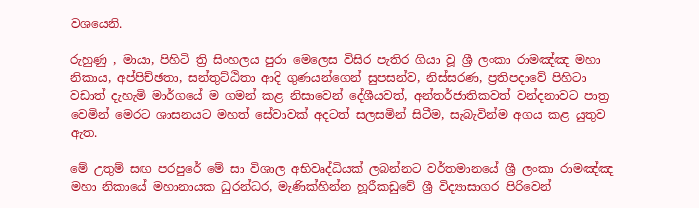වශයෙනි.

රුහුණු , මායා, පිහිටි ත්‍රි සිංහලය පුරා මෙලෙස විසිර පැතිර ගියා වූ ශ්‍රී ලංකා රාමඤ්ඤ මහා නිකාය, අප්පිච්ඡතා, සන්තුට්ඨිතා ආදි ගුණයන්ගෙන් සුපසන්ව, නිස්සරණ, ප්‍රතිපදාවේ පිහිටා වඩාත් දැහැමි මාර්ගයේ ම ගමන් කළ නිසාවෙන් දේශීයවත්, අන්තර්ජාතිකවත් වන්දනාවට පාත්‍ර වෙමින් මෙරට ශාසනයට මහත් සේවාවක් අදටත් සලසමින් සිටීම, සැබැවින්ම අගය කළ යුතුව ඇත.

මේ උතුම් සඟ පරපුරේ මේ සා විශාල අභිවෘද්ධියක් ලබන්නට වර්තමානයේ ශ්‍රී ලංකා රාමඤ්ඤ මහා නිකායේ මහානායක ධුරන්ධර, මැණික්හින්න හූරීකඩුවේ ශ්‍රී විද්‍යාසාගර පිරිවෙන්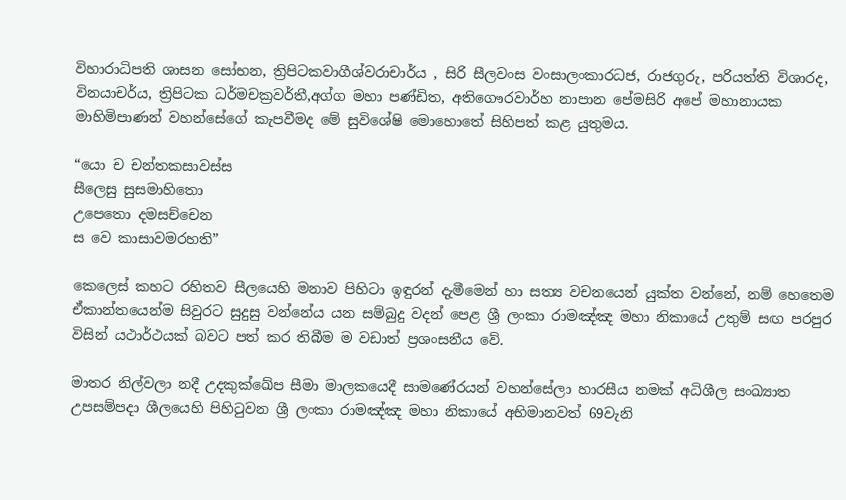විහාරාධිපති ශාසන සෝභන, ත්‍රිපිටකවාගීශ්වරාචාර්ය , සිරි සීලවංස වංසාලංකාරධජ, රාජගුරු, පරියත්ති විශාරද, විනයාචර්ය, ත්‍රිපිටක ධර්මචක්‍රවර්තී,අග්ග මහා පණ්ඩිත, අතිගෞරවාර්හ නාපාන පේමසිරි අපේ මහානායක මාහිමිපාණන් වහන්සේගේ කැපවීමද මේ සුවිශේෂි මොහොතේ සිහිපත් කළ යුතුමය.

“යො ච චන්තකසාවස්ස
සීලෙසු සුසමාහිතො
උපෙතො දමසච්චෙන
ස වෙ කාසාවමරහති”

කෙලෙස් කහට රහිතව සීලයෙහි මනාව පිහිටා ඉඳුරන් දැමීමෙන් හා සත්‍ය වචනයෙන් යුක්ත වන්නේ, නම් හෙතෙම ඒකාන්තයෙන්ම සිවුරට සුදුසු වන්නේය යන සම්බුදු වදන් පෙළ ශ්‍රී ලංකා රාමඤ්ඤ මහා නිකායේ උතුම් සඟ පරපුර විසින් යථාර්ථයක් බවට පත් කර තිබීම ම වඩාත් ප්‍රශංසනීය වේ.

මාතර නිල්වලා නදී උදකුක්ඛේප සීමා මාලකයෙදී සාමණේරයන් වහන්සේලා හාරසීය නමක් අධිශීල සංඛ්‍යාත උපසම්පදා ශීලයෙහි පිහිටුවන ශ්‍රී ලංකා රාමඤ්ඤ මහා නිකායේ අභිමානවත් 69වැනි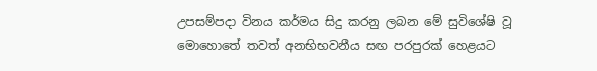උපසම්පදා විනය කර්මය සිදු කරනු ලබන මේ සුවිශේෂි වූ මොහොතේ තවත් අනභිභවනීය සඟ පරපුරක් හෙළයට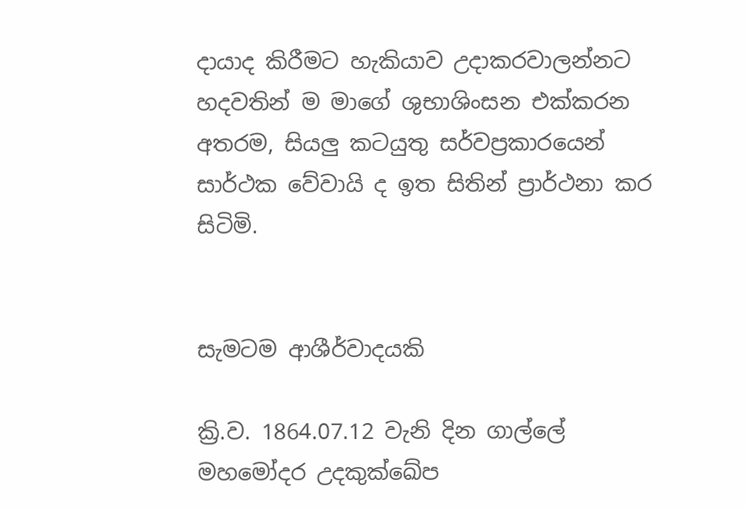දායාද කිරීමට හැකියාව උදාකරවාලන්නට හදවතින් ම මාගේ ශුභාශිංසන එක්කරන අතරම, සියලු කටයුතු සර්වප්‍රකාරයෙන් සාර්ථක වේවායි ද ඉත සිතින් ප්‍රාර්ථනා කර සිටිමි.


සැමටම ආශීර්වාදයකි

ක්‍රි.ව. 1864.07.12 වැනි දින ගාල්ලේ මහමෝදර උදකුක්ඛේප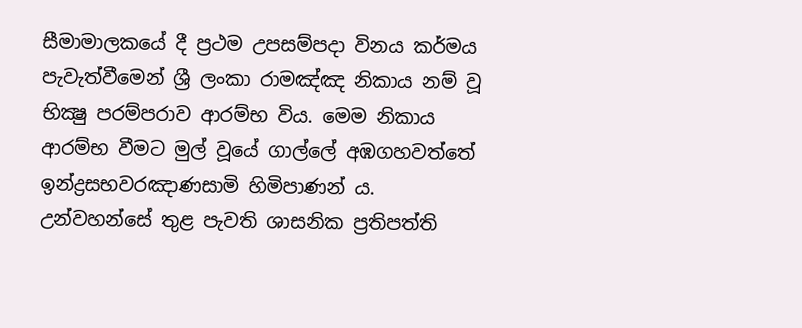සීමාමාලකයේ දී ප්‍රථම උපසම්පදා විනය කර්මය පැවැත්වීමෙන් ශ්‍රී ලංකා රාමඤ්ඤ නිකාය නම් වූ භික්‍ෂු පරම්පරාව ආරම්භ විය. මෙම නිකාය ආරම්භ වීමට මුල් වූයේ ගාල්ලේ අඹගහවත්තේ ඉන්ද්‍රසභවරඤාණසාමි හිමිපාණන් ය. උන්වහන්සේ තුළ පැවති ශාසනික ප්‍රතිපත්ති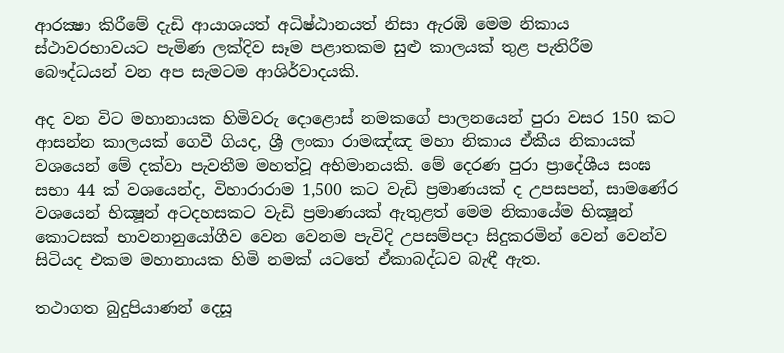ආරක්‍ෂා කිරීමේ දැඩි ආයාශයත් අධිෂ්ඨානයත් නිසා ඇරඹි මෙම නිකාය ස්ථාවරභාවයට පැමිණ ලක්දිව සෑම පළාතකම සුළු කාලයක් තුළ පැතිරීම බෞද්ධයන් වන අප සැමටම ආශිර්වාදයකි.

අද වන විට මහානායක හිමිවරු දොළොස් නමකගේ පාලනයෙන් පුරා වසර 150 කට ආසන්න කාලයක් ගෙවී ගියද, ශ්‍රී ලංකා රාමඤ්ඤ මහා නිකාය ඒකීය නිකායක් වශයෙන් මේ දක්වා පැවතීම මහත්වූ අභිමානයකි. මේ දෙරණ පුරා ප්‍රාදේශීය සංඝ සභා 44 ක් වශයෙන්ද, විහාරාරාම 1,500 කට වැඩි ප්‍රමාණයක් ද උපසපන්, සාමණේර වශයෙන් භික්‍ෂූන් අටදහසකට වැඩි ප්‍රමාණයක් ඇතුළත් මෙම නිකායේම භික්‍ෂූන් කොටසක් භාවනානුයෝගීව වෙන වෙනම පැවිදි උපසම්පදා සිදුකරමින් වෙන් වෙන්ව සිටියද එකම මහානායක හිමි නමක් යටතේ ඒකාබද්ධව බැඳී ඇත.

තථාගත බුදුපියාණන් දෙසූ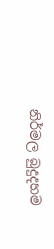නිර්මල බුදුදහම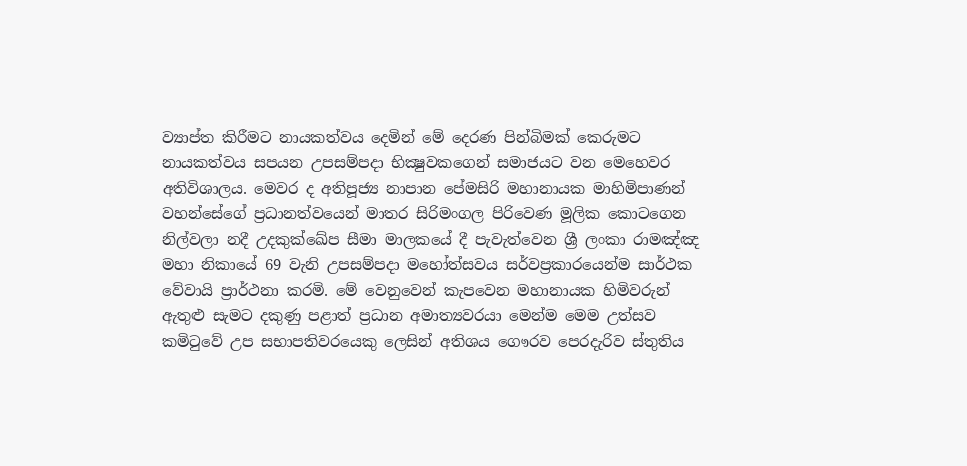ව්‍යාප්ත කිරීමට නායකත්වය දෙමින් මේ දෙරණ පින්බිමක් කෙරුමට නායකත්වය සපයන උපසම්පදා භික්‍ෂුවකගෙන් සමාජයට වන මෙහෙවර අතිවිශාලය. මෙවර ද අතිපූජ්‍ය නාපාන පේමසිරි මහානායක මාහිමිපාණන් වහන්සේගේ ප්‍රධානත්වයෙන් මාතර සිරිමංගල පිරිවෙණ මූලික කොටගෙන නිල්වලා නදී උදකුක්ඛේප සීමා මාලකයේ දී පැවැත්වෙන ශ්‍රී ලංකා රාමඤ්ඤ මහා නිකායේ 69 වැනි උපසම්පදා මහෝත්සවය සර්වප්‍රකාරයෙන්ම සාර්ථක වේවායි ප්‍රාර්ථනා කරමි. මේ වෙනුවෙන් කැපවෙන මහානායක හිමිවරුන් ඇතුළු සැමට දකුණු පළාත් ප්‍රධාන අමාත්‍යවරයා මෙන්ම මෙම උත්සව කමිටුවේ උප සභාපතිවරයෙකු ලෙසින් අතිශය ගෞරව පෙරදැරිව ස්තුතිය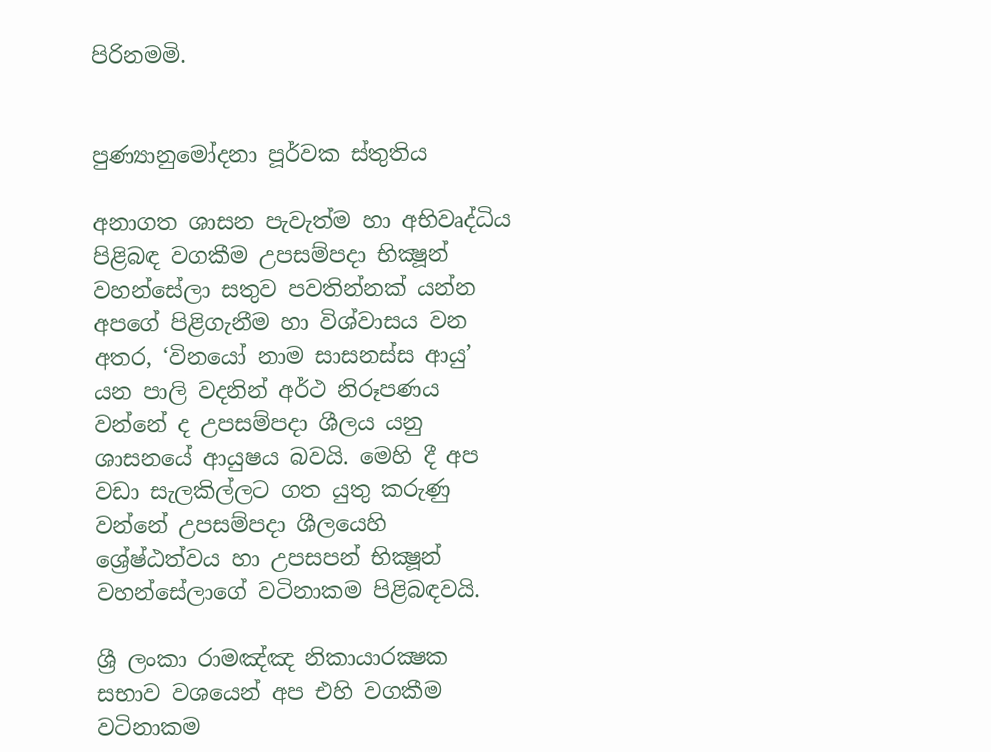පිරිනමමි.


පුණ්‍යානුමෝදනා පූර්වක ස්තුතිය

අනාගත ශාසන පැවැත්ම හා අභිවෘද්ධිය පිළිබඳ වගකීම උපසම්පදා භික්‍ෂූන් වහන්සේලා සතුව පවතින්නක් යන්න අපගේ පිළිගැනීම හා විශ්වාසය වන අතර, ‘විනයෝ නාම සාසනස්ස ආයු’ යන පාලි වදනින් අර්ථ නිරූපණය වන්නේ ද උපසම්පදා ශීලය යනු ශාසනයේ ආයුෂය බවයි. මෙහි දී අප වඩා සැලකිල්ලට ගත යුතු කරුණු වන්නේ උපසම්පදා ශීලයෙහි ශ්‍රේෂ්ඨත්වය හා උපසපන් භික්‍ෂූන් වහන්සේලාගේ වටිනාකම පිළිබඳවයි.

ශ්‍රී ලංකා රාමඤ්ඤ නිකායාරක්‍ෂක සභාව වශයෙන් අප එහි වගකීම වටිනාකම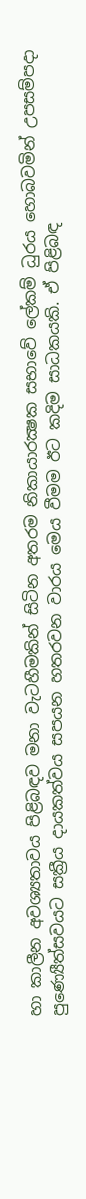හා කාලීන අවශ්‍යතාවය පිළිබඳව මනා වැටහීමකින් සිටින අතරම නිකායාරක්‍ෂක සභාවේ ලේකම් ධුරය හොබවමින් උපසම්පදා පුණ්‍යෙීත්සවයට සක්‍රීය දායකත්වය සපයන හතරවන වාරය මෙය වීමම ඊට කදිම සාධකයකි. ඒ පිළිබඳ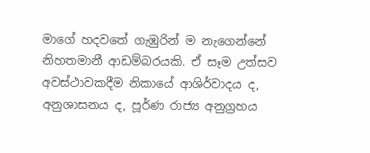මාගේ හදවතේ ගැඹුරින් ම නැගෙන්නේ නිහතමානී ආඩම්බරයකි. ඒ සෑම උත්සව අවස්ථාවකදීම නිකායේ ආශිර්වාදය ද, අනුශාසනය ද, පූර්ණ රාජ්‍ය අනුග්‍රහය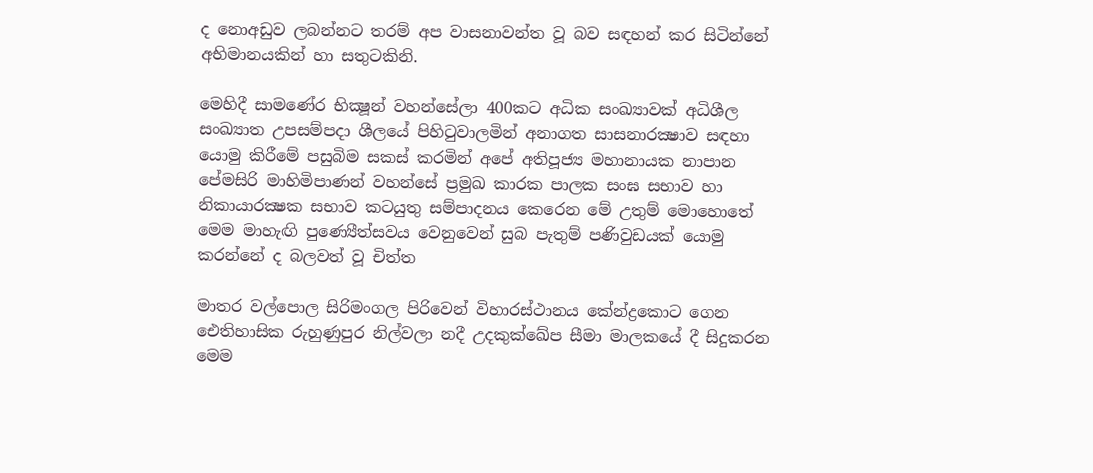ද නොඅඩුව ලබන්නට තරම් අප වාසනාවන්ත වූ බව සඳහන් කර සිටින්නේ අභිමානයකින් හා සතුටකිනි.

මෙහිදී සාමණේර භික්‍ෂූන් වහන්සේලා 400කට අධික සංඛ්‍යාවක් අධිශීල සංඛ්‍යාත උපසම්පදා ශීලයේ පිහිටුවාලමින් අනාගත සාසනාරක්‍ෂාව සඳහා යොමු කිරීමේ පසුබිම සකස් කරමින් අපේ අතිපූජ්‍ය මහානායක නාපාන පේමසිරි මාහිමිපාණන් වහන්සේ ප්‍රමුඛ කාරක පාලක සංඝ සභාව හා නිකායාරක්‍ෂක සභාව කටයුතු සම්පාදනය කෙරෙන මේ උතුම් මොහොතේ මෙම මාහැඟි පුණ්‍යෙීත්සවය වෙනුවෙන් සුබ පැතුම් පණිවුඩයක් යොමු කරන්නේ ද බලවත් වූ චිත්ත

මාතර වල්පොල සිරිමංගල පිරිවෙන් විහාරස්ථානය කේන්ද්‍රකොට ගෙන ඓතිහාසික රුහුණුපුර නිල්වලා නදී උදකුක්ඛේප සීමා මාලකයේ දී සිදුකරන මෙම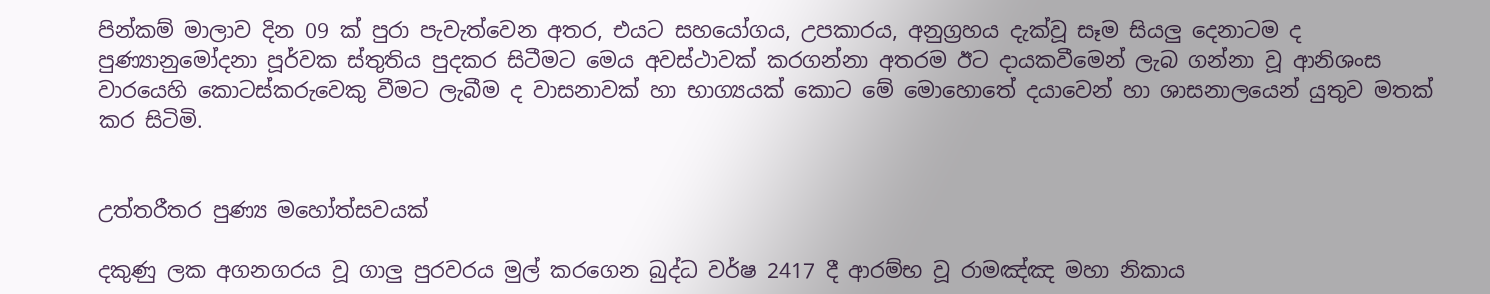පින්කම් මාලාව දින 09 ක් පුරා පැවැත්වෙන අතර, එයට සහයෝගය, උපකාරය, අනුග්‍රහය දැක්වූ සෑම සියලු දෙනාටම ද පුණ්‍යානුමෝදනා පූර්වක ස්තුතිය පුදකර සිටීමට මෙය අවස්ථාවක් කරගන්නා අතරම ඊට දායකවීමෙන් ලැබ ගන්නා වූ ආනිශංස වාරයෙහි කොටස්කරුවෙකු වීමට ලැබීම ද වාසනාවක් හා භාග්‍යයක් කොට මේ මොහොතේ දයාවෙන් හා ශාසනාලයෙන් යුතුව මතක් කර සිටිමි.


උත්තරීතර පුණ්‍ය මහෝත්සවයක්

දකුණු ලක අගනගරය වූ ගාලු පුරවරය මුල් කරගෙන බුද්ධ වර්ෂ 2417 දී ආරම්භ වූ රාමඤ්ඤ මහා නිකාය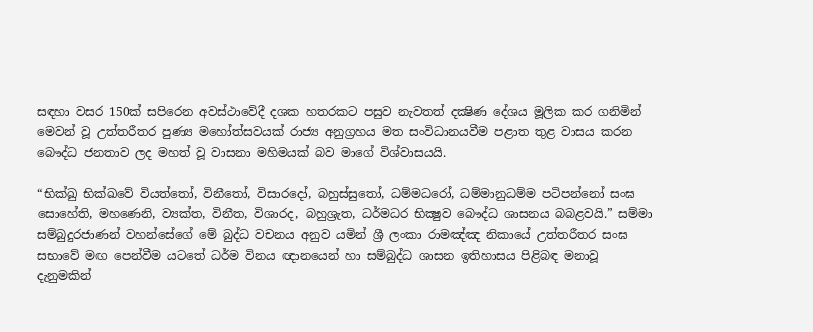සඳහා වසර 150ක් සපිරෙන අවස්ථාවේදී දශක හතරකට පසුව නැවතත් දක්‍ෂිණ දේශය මූලික කර ගනිමින් මෙවන් වූ උත්තරීතර පුණ්‍ය මහෝත්සවයක් රාජ්‍ය අනුග්‍රහය මත සංවිධානයවීම පළාත තුළ වාසය කරන බෞද්ධ ජනතාව ලද මහත් වූ වාසනා මහිමයක් බව මාගේ විශ්වාසයයි.

“භික්‍ඛු භික්ඛවේ වියත්තෝ, විනීතෝ, විසාරදෝ, බහුස්සුතෝ, ධම්මධරෝ, ධම්මානුධම්ම පටිපන්නෝ සංඝ සොහේති, මහණෙනි, ව්‍යක්ත, විනීත, විශාරද, බහුශ්‍රැත, ධර්මධර භික්‍ෂුව බෞද්ධ ශාසනය බබළවයි.” සම්මා සම්බුදුරජාණන් වහන්සේගේ මේ බුද්ධ වචනය අනුව යමින් ශ්‍රී ලංකා රාමඤ්ඤ නිකායේ උත්තරීතර සංඝ සභාවේ මඟ පෙන්වීම යටතේ ධර්ම විනය ඥානයෙන් හා සම්බුද්ධ ශාසන ඉතිහාසය පිළිබඳ මනාවූ දැනුමකින්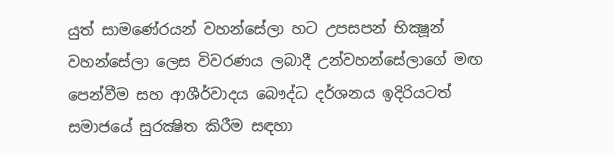යුත් සාමණේරයන් වහන්සේලා හට උපසපන් භික්‍ෂූන් වහන්සේලා ලෙස විවරණය ලබාදී උන්වහන්සේලාගේ මඟ පෙන්වීම සහ ආශීර්වාදය බෞද්ධ දර්ශනය ඉදිරියටත් සමාජයේ සුරක්‍ෂිත කිරීම සඳහා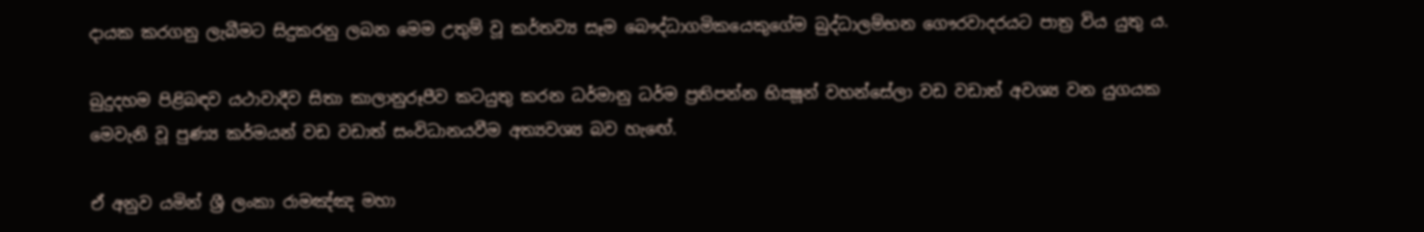දායක කරගනු ලැබීමට සිදුකරනු ලබන මෙම උතුම් වූ කර්තව්‍ය සෑම බෞද්ධාගමිකයෙකුගේම බුද්ධාලම්භන ගෞරවාදරයට පාත්‍ර විය යුතු ය.

බුදුදහම පිළිබඳව යථාවාදීව සිතා කාලානුරූපීව කටයුතු කරන ධර්මානු ධර්ම ප්‍රතිපන්න භික්‍ෂූන් වහන්සේලා වඩ වඩාත් අවශ්‍ය වන යුගයක මෙවැනි වූ පුණ්‍ය කර්මයන් වඩ වඩාත් සංවිධානයවීම අත්‍යවශ්‍ය බව හැඟේ.

ඒ අනුව යමින් ශ්‍රී ලංකා රාමඤ්ඤ මහා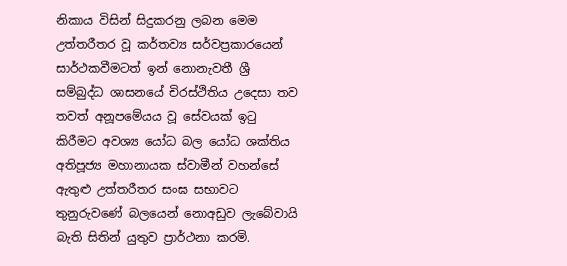නිකාය විසින් සිදුකරනු ලබන මෙම උත්තරීතර වූ කර්තව්‍ය සර්වප්‍රකාරයෙන් සාර්ථකවීමටත් ඉන් නොනැවතී ශ්‍රී සම්බුද්ධ ශාසනයේ චිරස්ථිතිය උදෙසා තව තවත් අනූපමේයය වූ සේවයක් ඉටු කිරීමට අවශ්‍ය යෝධ බල යෝධ ශක්තිය අතිපූජ්‍ය මහානායක ස්වාමීන් වහන්සේ ඇතුළු උත්තරීතර සංඝ සභාවට තුනුරුවණේ බලයෙන් නොඅඩුව ලැබේවායි බැති සිතින් යුතුව ප්‍රාර්ථනා කරමි.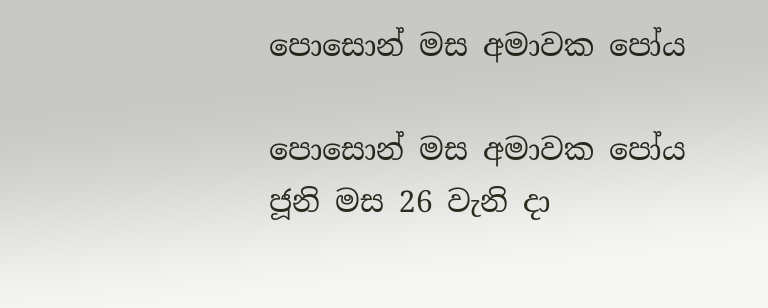පොසොන් මස අමාවක පෝය

පොසොන් මස අමාවක පෝය ජූනි මස 26 වැනි දා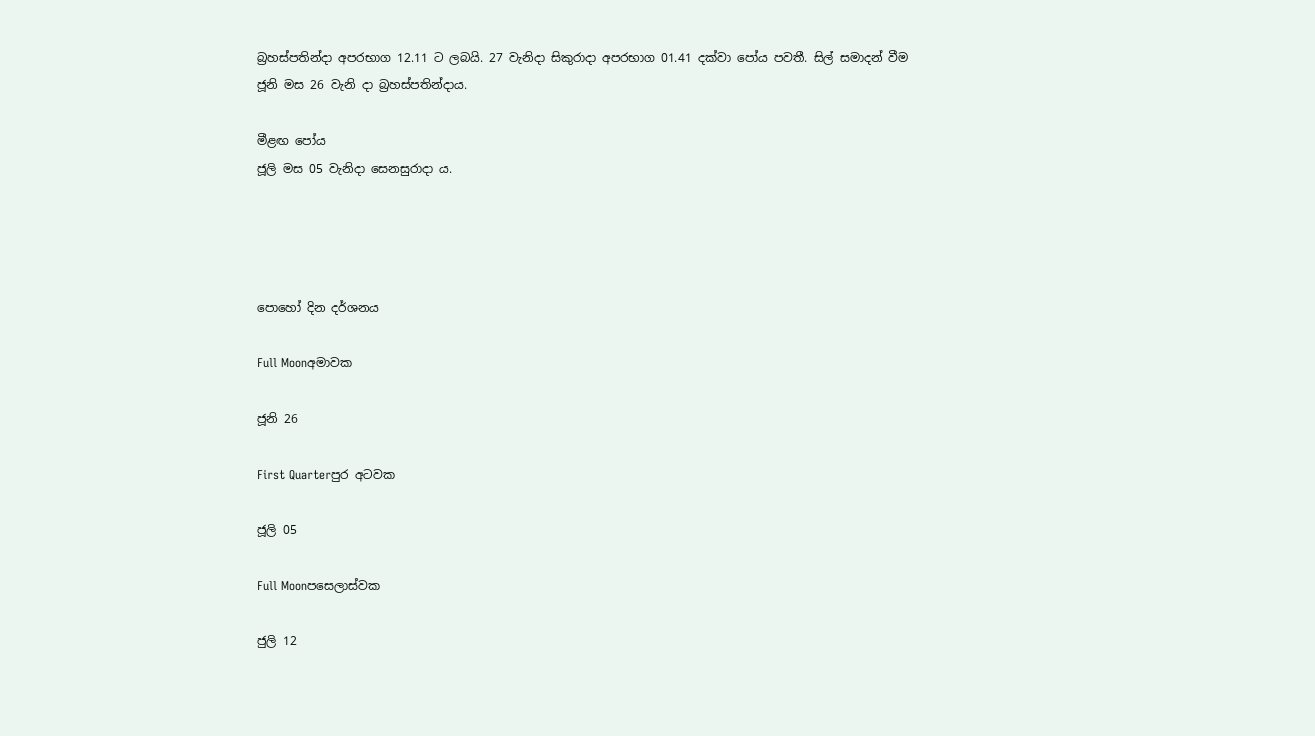බ්‍රහස්පතින්දා අපරභාග 12.11 ට ලබයි. 27 වැනිදා සිකුරාදා අපරභාග 01.41 දක්වා පෝය පවතී. සිල් සමාදන් වීම ජූනි මස 26 වැනි දා බ්‍රහස්පතින්දාය.

මීළඟ පෝය
ජූලි මස 05 වැනිදා සෙනසුරාදා ය.




පොහෝ දින දර්ශනය

Full Moonඅමාවක

ජූනි 26

First Quarterපුර අටවක

ජූලි 05

Full Moonපසෙලාස්වක

ජුලි 12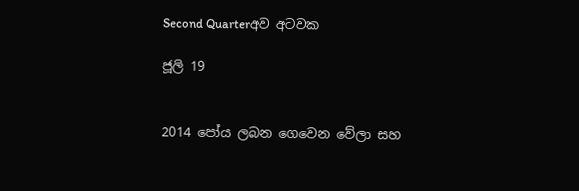Second Quarterඅව අටවක

ජූලි 19


2014 පෝය ලබන ගෙවෙන වේලා සහ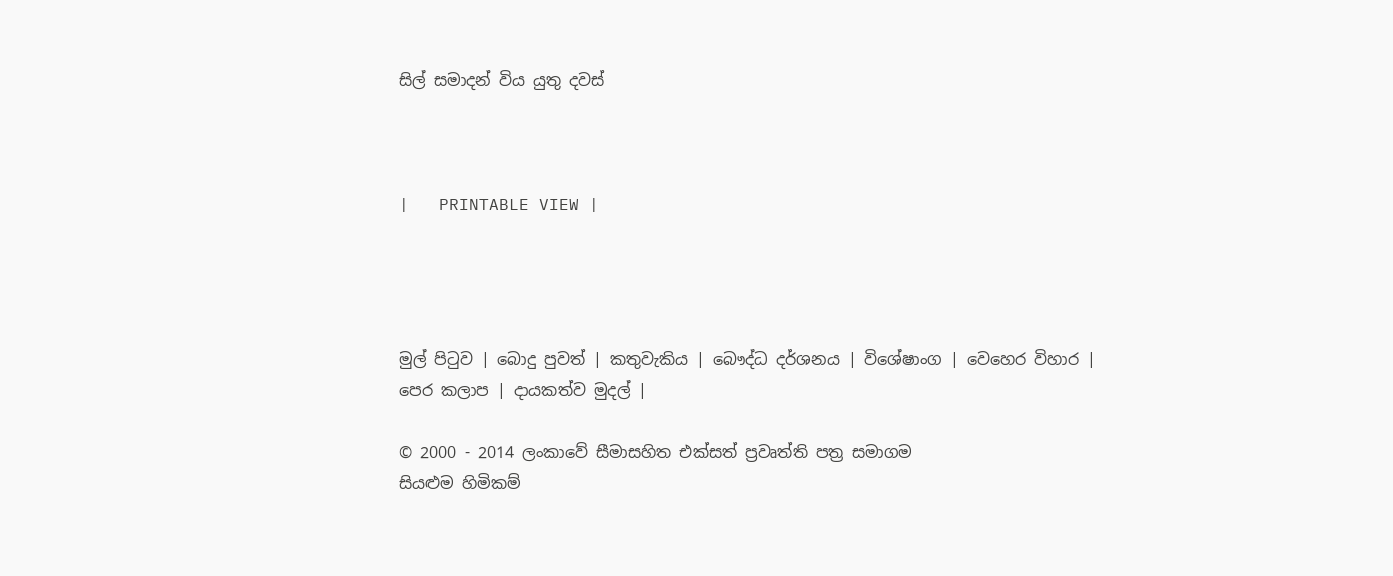සිල් සමාදන් විය යුතු දවස්



|   PRINTABLE VIEW |




මුල් පිටුව | බොදු පුවත් | කතුවැකිය | බෞද්ධ දර්ශනය | විශේෂාංග | වෙහෙර විහාර | පෙර කලාප | දායකත්ව මුදල් |

© 2000 - 2014 ලංකාවේ සීමාසහිත එක්සත් ප්‍රවෘත්ති පත්‍ර සමාගම
සියළුම හිමිකම්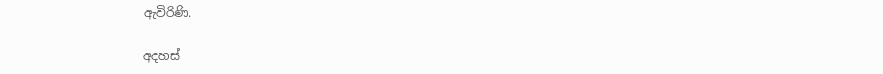ඇවිරිණි.

අදහස්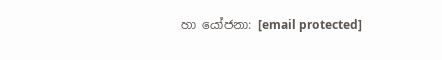හා යෝජනා: [email protected]